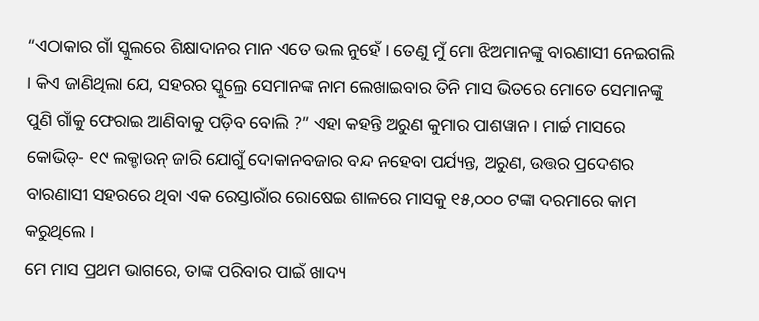“ଏଠାକାର ଗାଁ ସ୍କୁଲରେ ଶିକ୍ଷାଦାନର ମାନ ଏତେ ଭଲ ନୁହେଁ । ତେଣୁ ମୁଁ ମୋ ଝିଅମାନଙ୍କୁ ବାରଣାସୀ ନେଇଗଲି । କିଏ ଜାଣିଥିଲା ଯେ, ସହରର ସ୍କୁଲ୍ରେ ସେମାନଙ୍କ ନାମ ଲେଖାଇବାର ତିନି ମାସ ଭିତରେ ମୋତେ ସେମାନଙ୍କୁ ପୁଣି ଗାଁକୁ ଫେରାଇ ଆଣିବାକୁ ପଡ଼ିବ ବୋଲି ?” ଏହା କହନ୍ତି ଅରୁଣ କୁମାର ପାଶୱାନ । ମାର୍ଚ୍ଚ ମାସରେ କୋଭିଡ୍- ୧୯ ଲକ୍ଡାଉନ୍ ଜାରି ଯୋଗୁଁ ଦୋକାନବଜାର ବନ୍ଦ ନହେବା ପର୍ଯ୍ୟନ୍ତ, ଅରୁଣ, ଉତ୍ତର ପ୍ରଦେଶର ବାରଣାସୀ ସହରରେ ଥିବା ଏକ ରେସ୍ତାରାଁର ରୋଷେଇ ଶାଳରେ ମାସକୁ ୧୫,୦୦୦ ଟଙ୍କା ଦରମାରେ କାମ କରୁଥିଲେ ।
ମେ ମାସ ପ୍ରଥମ ଭାଗରେ, ତାଙ୍କ ପରିବାର ପାଇଁ ଖାଦ୍ୟ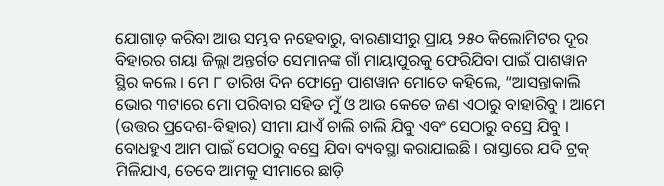ଯୋଗାଡ଼ କରିବା ଆଉ ସମ୍ଭବ ନହେବାରୁ, ବାରଣାସୀରୁ ପ୍ରାୟ ୨୫୦ କିଲୋମିଟର ଦୂର ବିହାରର ଗୟା ଜିଲ୍ଲା ଅନ୍ତର୍ଗତ ସେମାନଙ୍କ ଗାଁ ମାୟାପୁରକୁ ଫେରିଯିବା ପାଇଁ ପାଶୱାନ ସ୍ଥିର କଲେ । ମେ ୮ ତାରିଖ ଦିନ ଫୋନ୍ରେ ପାଶୱାନ ମୋତେ କହିଲେ, “ଆସନ୍ତାକାଲି ଭୋର ୩ଟାରେ ମୋ ପରିବାର ସହିତ ମୁଁ ଓ ଆଉ କେତେ ଜଣ ଏଠାରୁ ବାହାରିବୁ । ଆମେ (ଉତ୍ତର ପ୍ରଦେଶ-ବିହାର) ସୀମା ଯାଏଁ ଚାଲି ଚାଲି ଯିବୁ ଏବଂ ସେଠାରୁ ବସ୍ରେ ଯିବୁ । ବୋଧହୁଏ ଆମ ପାଇଁ ସେଠାରୁ ବସ୍ରେ ଯିବା ବ୍ୟବସ୍ଥା କରାଯାଇଛି । ରାସ୍ତାରେ ଯଦି ଟ୍ରକ୍ ମିଳିଯାଏ, ତେବେ ଆମକୁ ସୀମାରେ ଛାଡ଼ି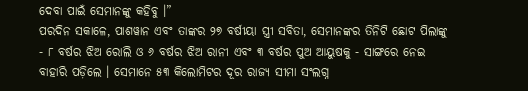ଦେବା ପାଇଁ ସେମାନଙ୍କୁ କହିବୁ ।”
ପରଦିନ ସକାଳେ, ପାଶୱାନ ଏବଂ ତାଙ୍କର ୨୭ ବର୍ଷୀୟା ସ୍ତ୍ରୀ ସବିତା, ସେମାନଙ୍କର ତିନିଟି ଛୋଟ ପିଲାଙ୍କୁ - ୮ ବର୍ଷର ଝିଅ ରୋଲି ଓ ୬ ବର୍ଷର ଝିଅ ରାନୀ ଏବଂ ୩ ବର୍ଷର ପୁଅ ଆୟୁଷକୁ - ସାଙ୍ଗରେ ନେଇ ବାହାରି ପଡ଼ିଲେ । ସେମାନେ ୫୩ କିଲୋମିଟର ଦୂର ରାଜ୍ୟ ସୀମା ସଂଲଗ୍ନ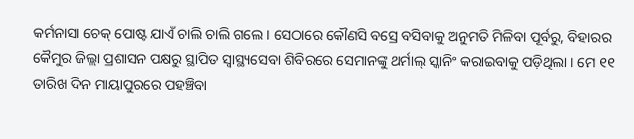କର୍ମନାସା ଚେକ୍ ପୋଷ୍ଟ ଯାଏଁ ଚାଲି ଚାଲି ଗଲେ । ସେଠାରେ କୌଣସି ବସ୍ରେ ବସିବାକୁ ଅନୁମତି ମିଳିବା ପୂର୍ବରୁ, ବିହାରର କୈମୁର ଜିଲ୍ଲା ପ୍ରଶାସନ ପକ୍ଷରୁ ସ୍ଥାପିତ ସ୍ୱାସ୍ଥ୍ୟସେବା ଶିବିରରେ ସେମାନଙ୍କୁ ଥର୍ମାଲ୍ ସ୍କାନିଂ କରାଇବାକୁ ପଡ଼ିଥିଲା । ମେ ୧୧ ତାରିଖ ଦିନ ମାୟାପୁରରେ ପହଞ୍ଚିବା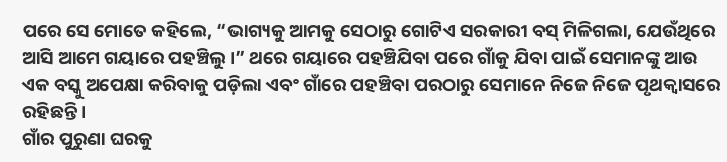ପରେ ସେ ମୋତେ କହିଲେ, “ଭାଗ୍ୟକୁ ଆମକୁ ସେଠାରୁ ଗୋଟିଏ ସରକାରୀ ବସ୍ ମିଳିଗଲା, ଯେଉଁଥିରେ ଆସି ଆମେ ଗୟାରେ ପହଞ୍ଚିଲୁ ।” ଥରେ ଗୟାରେ ପହଞ୍ଚିଯିବା ପରେ ଗାଁକୁ ଯିବା ପାଇଁ ସେମାନଙ୍କୁ ଆଉ ଏକ ବସ୍କୁ ଅପେକ୍ଷା କରିବାକୁ ପଡ଼ିଲା ଏବଂ ଗାଁରେ ପହଞ୍ଚିବା ପରଠାରୁ ସେମାନେ ନିଜେ ନିଜେ ପୃଥକ୍ବାସରେ ରହିଛନ୍ତି ।
ଗାଁର ପୁରୁଣା ଘରକୁ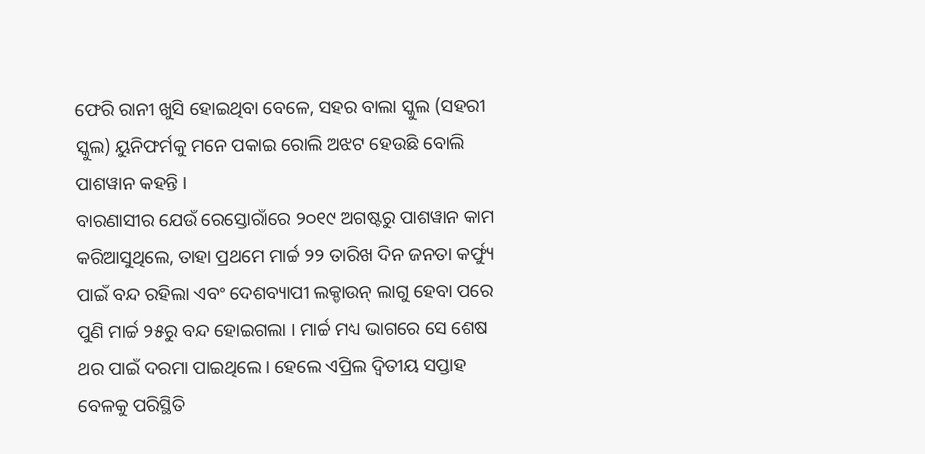ଫେରି ରାନୀ ଖୁସି ହୋଇଥିବା ବେଳେ, ସହର ବାଲା ସ୍କୁଲ (ସହରୀ ସ୍କୁଲ) ୟୁନିଫର୍ମକୁ ମନେ ପକାଇ ରୋଲି ଅଝଟ ହେଉଛି ବୋଲି ପାଶୱାନ କହନ୍ତି ।
ବାରଣାସୀର ଯେଉଁ ରେସ୍ତୋରାଁରେ ୨୦୧୯ ଅଗଷ୍ଟରୁ ପାଶୱାନ କାମ କରିଆସୁଥିଲେ, ତାହା ପ୍ରଥମେ ମାର୍ଚ୍ଚ ୨୨ ତାରିଖ ଦିନ ଜନତା କର୍ଫ୍ୟୁ ପାଇଁ ବନ୍ଦ ରହିଲା ଏବଂ ଦେଶବ୍ୟାପୀ ଲକ୍ଡାଉନ୍ ଲାଗୁ ହେବା ପରେ ପୁଣି ମାର୍ଚ୍ଚ ୨୫ରୁ ବନ୍ଦ ହୋଇଗଲା । ମାର୍ଚ୍ଚ ମଧ୍ୟ ଭାଗରେ ସେ ଶେଷ ଥର ପାଇଁ ଦରମା ପାଇଥିଲେ। ହେଲେ ଏପ୍ରିଲ ଦ୍ୱିତୀୟ ସପ୍ତାହ ବେଳକୁ ପରିସ୍ଥିତି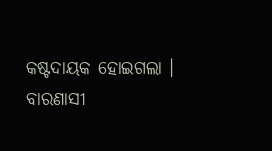କଷ୍ଟଦାୟକ ହୋଇଗଲା । ବାରଣାସୀ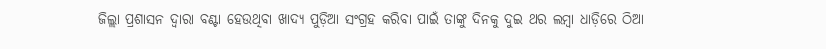ଜିଲ୍ଲା ପ୍ରଶାସନ ଦ୍ୱାରା ବଣ୍ଟା ହେଉଥିବା ଖାଦ୍ୟ ପୁଡ଼ିଆ ସଂଗ୍ରହ କରିବା ପାଇଁ ତାଙ୍କୁ ଦିନକୁ ଦୁଇ ଥର ଲମ୍ବା ଧାଡ଼ିରେ ଠିଆ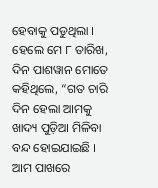ହେବାକୁ ପଡୁଥିଲା ।
ହେଲେ ମେ ୮ ତାରିଖ, ଦିନ ପାଶୱାନ ମୋତେ କହିଥିଲେ, “ଗତ ଚାରି ଦିନ ହେଲା ଆମକୁ ଖାଦ୍ୟ ପୁଡ଼ିଆ ମିଳିବା ବନ୍ଦ ହୋଇଯାଇଛି । ଆମ ପାଖରେ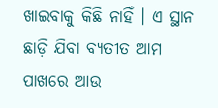ଖାଇବାକୁ କିଛି ନାହିଁ । ଏ ସ୍ଥାନ ଛାଡ଼ି ଯିବା ବ୍ୟତୀତ ଆମ ପାଖରେ ଆଉ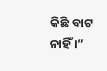କିଛି ବାଟ ନାହିଁ ।”